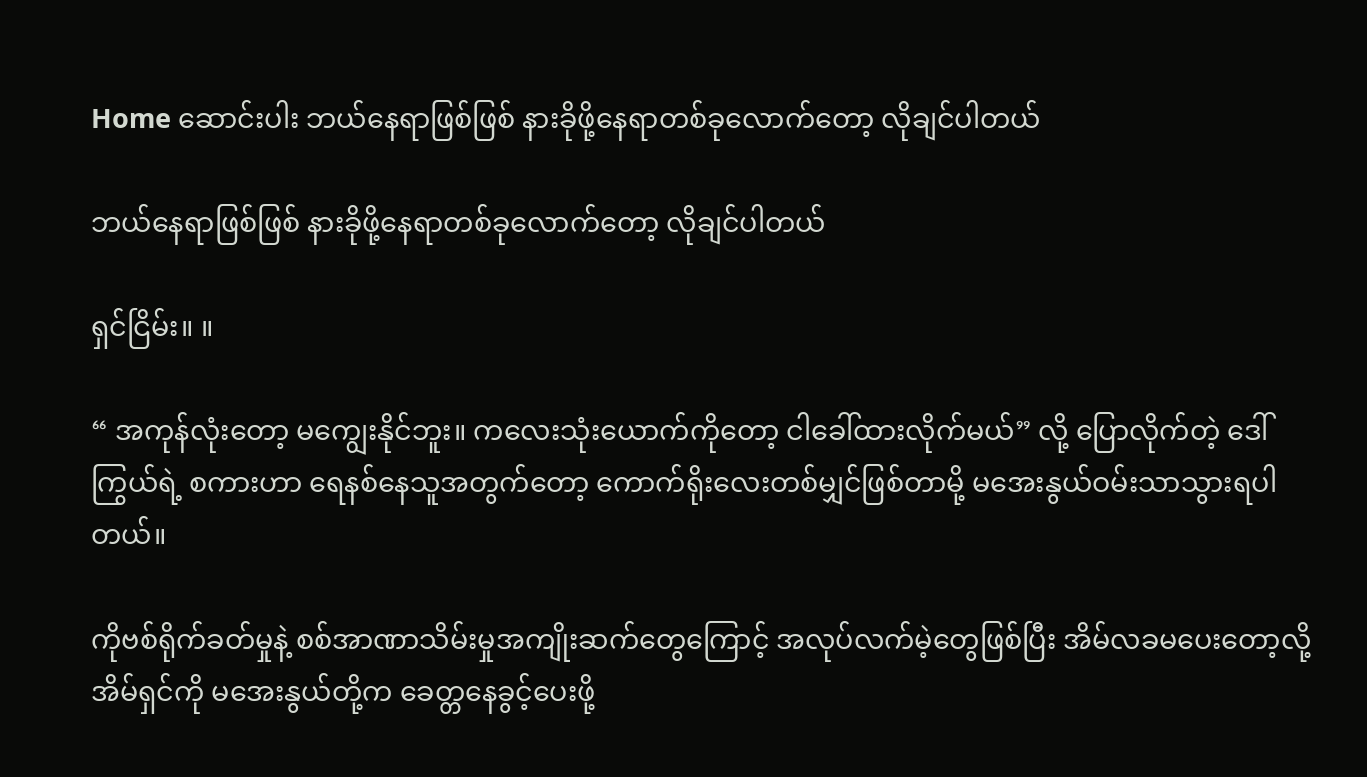Home ဆောင်းပါး ဘယ်နေရာဖြစ်ဖြစ် နားခိုဖို့နေရာတစ်ခုလောက်တော့ လိုချင်ပါတယ်

ဘယ်နေရာဖြစ်ဖြစ် နားခိုဖို့နေရာတစ်ခုလောက်တော့ လိုချင်ပါတယ်

ရှင်ငြိမ်း။ ။

“ အကုန်လုံးတော့ မကျွေးနိုင်ဘူး။ ကလေးသုံးယောက်ကိုတော့ ငါခေါ်ထားလိုက်မယ်” လို့ ပြောလိုက်တဲ့ ဒေါ်ကြွယ်ရဲ့ စကားဟာ ရေနစ်နေသူအတွက်တော့ ကောက်ရိုးလေးတစ်မျှင်ဖြစ်တာမို့ မအေးနွယ်ဝမ်းသာသွားရပါတယ်။

ကိုဗစ်ရိုက်ခတ်မှုနဲ့ စစ်အာဏာသိမ်းမှုအကျိုးဆက်တွေကြောင့် အလုပ်လက်မဲ့တွေဖြစ်ပြီး အိမ်လခမပေးတော့လို့ အိမ်ရှင်ကို မအေးနွယ်တို့က ခေတ္တနေခွင့်ပေးဖို့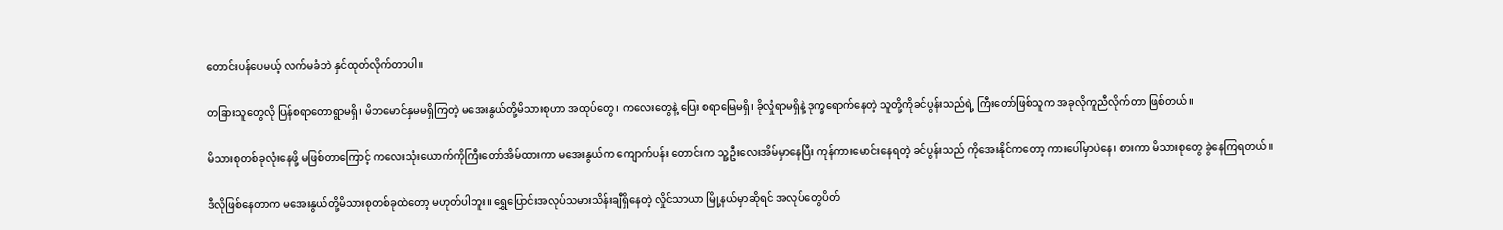တောင်းပန်ပေမယ့် လက်မခံဘဲ နှင်ထုတ်လိုက်တာပါ။

တခြားသူတွေလို ပြန်စရာတောရွာမရှိ၊ မိဘမောင်နှမမရှိကြတဲ့ မအေးနွယ်တို့မိသားစုဟာ အထုပ်တွေ၊ ကလေးတွေနဲ့ ပြေး စရာမြေမရှိ၊ ခိုလှုံရာမရှိနဲ့ ဒုက္ခရောက်နေတဲ့ သူတို့ကိုခင်ပွန်းသည်ရဲ့ ကြီးတော်ဖြစ်သူက အခုလိုကူညီလိုက်တာ ဖြစ်တယ်။

မိသားစုတစ်ခုလုံးနေဖို့ မဖြစ်တာကြောင့် ကလေးသုံးယောက်ကိုကြီးတော်အိမ်ထားကာ မအေးနွယ်က ကျောက်ပန်း တောင်းက သူ့ဦးလေးအိမ်မှာနေပြီး ကုန်ကားမောင်းနေရတဲ့ ခင်ပွန်းသည် ကိုအေးနိုင်ကတော့ ကားပေါ်မှာပဲနေ၊ စားကာ မိသားစုတွေ ခွဲနေကြရတယ်။

ဒီလိုဖြစ်နေတာက မအေးနွယ်တို့မိသားစုတစ်ခုထဲတော့ မဟုတ်ပါဘူး။ ရွှေပြောင်းအလုပ်သမားသိန်းချီရှိနေတဲ့ လှိုင်သာယာ မြို့နယ်မှာဆိုရင် အလုပ်တွေပိတ်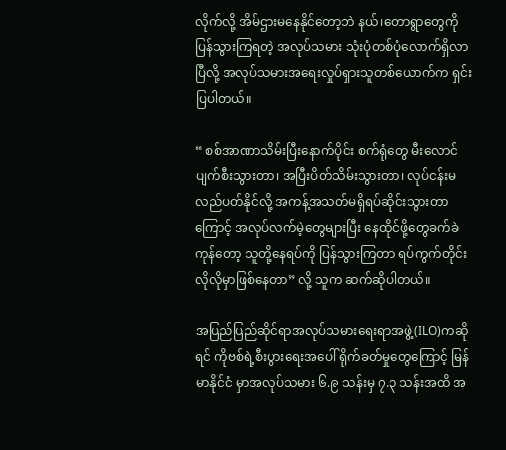လိုက်လို့ အိမ်ဌားမနေနိုင်တော့ဘဲ နယ်၊တောရွာတွေကို ပြန်သွားကြရတဲ့ အလုပ်သမား သုံးပုံတစ်ပုံလောက်ရှိလာပြီလို့ အလုပ်သမားအရေးလှုပ်ရှားသူတစ်ယောက်က ရှင်းပြပါတယ်။

“ စစ်အာဏာသိမ်းပြီးနောက်ပိုင်း စက်ရုံတွေ မီးလောင်ပျက်စီးသွားတာ၊ အပြီးပိတ်သိမ်းသွားတာ၊ လုပ်ငန်းမလည်ပတ်နိုင်လို့ အကန့်အသတ်မရှိရပ်ဆိုင်းသွားတာကြောင့် အလုပ်လက်မဲ့တွေများပြီး နေထိုင်ဖို့တွေခက်ခဲကုန်တော့ သူတို့နေရပ်ကို ပြန်သွားကြတာ ရပ်ကွက်တိုင်းလိုလိုမှာဖြစ်နေတာ” လို့ သူက ဆက်ဆိုပါတယ်။

အပြည်ပြည်ဆိုင်ရာအလုပ်သမားရေးရာအဖွဲ့(ILO)ကဆိုရင် ကိုဗစ်ရဲ့စီးပွားရေးအပေါ် ရိုက်ခတ်မှုတွေကြောင့် မြန်မာနိုင်ငံ မှာအလုပ်သမား ၆.၉ သန်းမှ ၇.၃ သန်းအထိ အ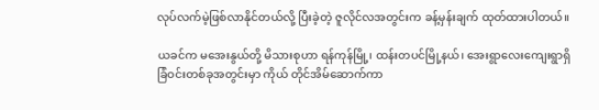လုပ်လက်မဲ့ဖြစ်လာနိုင်တယ်လို့ ပြီးခဲ့တဲ့ ဇူလိုင်လအတွင်းက ခန့်မှန်းချက် ထုတ်ထားပါတယ်။

ယခင်က မအေးနွယ်တို့ မိသားစုဟာ ရန်ကုန်မြို့၊ ထန်းတပင်မြို့နယ်၊ အေးရွာလေးကျေးရွာရှိ ခြံဝင်းတစ်ခုအတွင်းမှာ ကိုယ် တိုင်အိမ်ဆောက်ကာ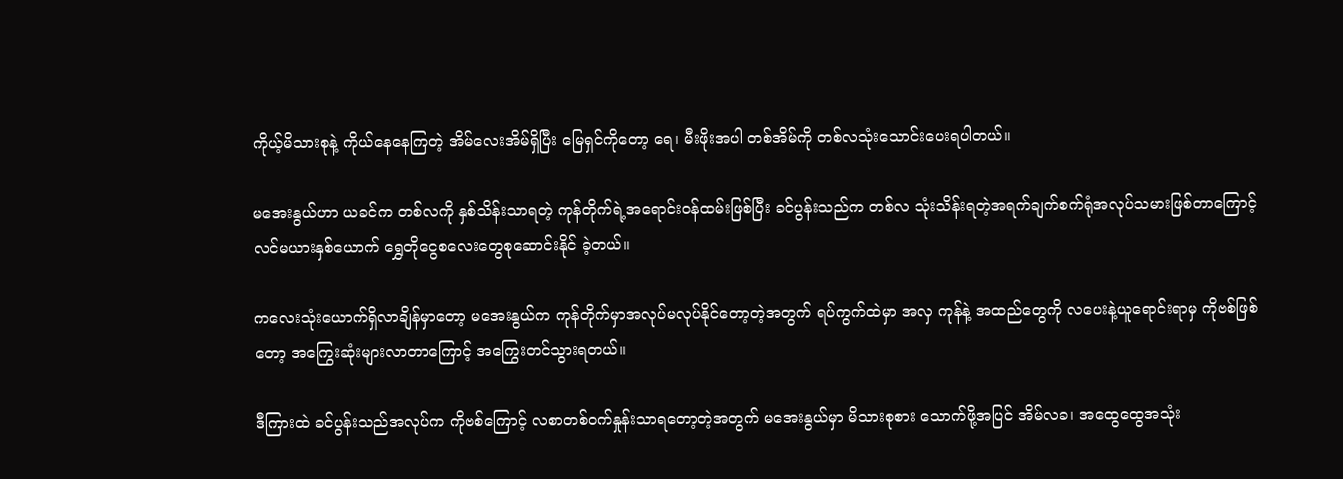ကိုယ့်မိသားစုနဲ့ ကိုယ်နေနေကြတဲ့ အိမ်လေးအိမ်ရှိပြီး မြေရှင်ကိုတော့ ရေ၊ မီးဖိုးအပါ တစ်အိမ်ကို တစ်လသုံးသောင်းပေးရပါတယ်။

မအေးနွယ်ဟာ ယခင်က တစ်လကို နှစ်သိန်းသာရတဲ့ ကုန်တိုက်ရဲ့အရောင်းဝန်ထမ်းဖြစ်ပြီး ခင်ပွန်းသည်က တစ်လ သုံးသိန်းရတဲ့အရက်ချက်စက်ရုံအလုပ်သမားဖြစ်တာကြောင့် လင်မယားနှစ်ယောက် ရွှေတိုငွေစလေးတွေစုဆောင်းနိုင် ခဲ့တယ်။

ကလေးသုံးယောက်ရှိလာချိန်မှာတော့ မအေးနွယ်က ကုန်တိုက်မှာအလုပ်မလုပ်နိုင်တော့တဲ့အတွက် ရပ်ကွက်ထဲမှာ အလှ ကုန်နဲ့ အထည်တွေကို လပေးနဲ့ယူရောင်းရာမှ ကိုဗစ်ဖြစ်တော့ အကြွေးဆုံးများလာတာကြောင့် အကြွေးတင်သွားရတယ်။

ဒီကြားထဲ ခင်ပွန်းသည်အလုပ်က ကိုဗစ်ကြောင့် လစာတစ်ဝက်နှုန်းသာရတော့တဲ့အတွက် မအေးနွယ်မှာ မိသားစုစား သောက်ဖို့အပြင် အိမ်လခ၊ အထွေထွေအသုံး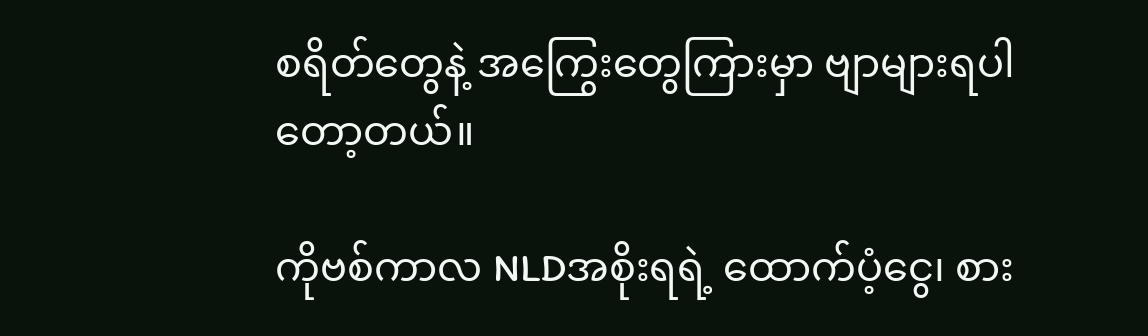စရိတ်တွေနဲ့ အကြွေးတွေကြားမှာ ဗျာများရပါတော့တယ်။

ကိုဗစ်ကာလ NLDအစိုးရရဲ့ ထောက်ပံ့ငွေ၊ စား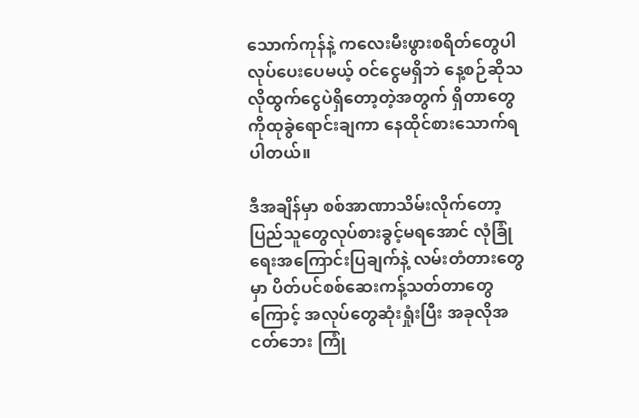သောက်ကုန်နဲ့ ကလေးမီးဖွားစရိတ်တွေပါ လုပ်ပေးပေမယ့် ဝင်ငွေမရှိဘဲ နေ့စဉ်ဆိုသလိုထွက်ငွေပဲရှိတော့တဲ့အတွက် ရှိတာတွေကိုထုခွဲရောင်းချကာ နေထိုင်စားသောက်ရပါတယ်။

ဒီအချိန်မှာ စစ်အာဏာသိမ်းလိုက်တော့ ပြည်သူတွေလုပ်စားခွင့်မရအောင် လုံခြုံရေးအကြောင်းပြချက်နဲ့ လမ်းတံတားတွေ မှာ ပိတ်ပင်စစ်ဆေးကန့်သတ်တာတွေကြောင့် အလုပ်တွေဆုံးရှုံးပြီး အခုလိုအငတ်ဘေး ကြုံ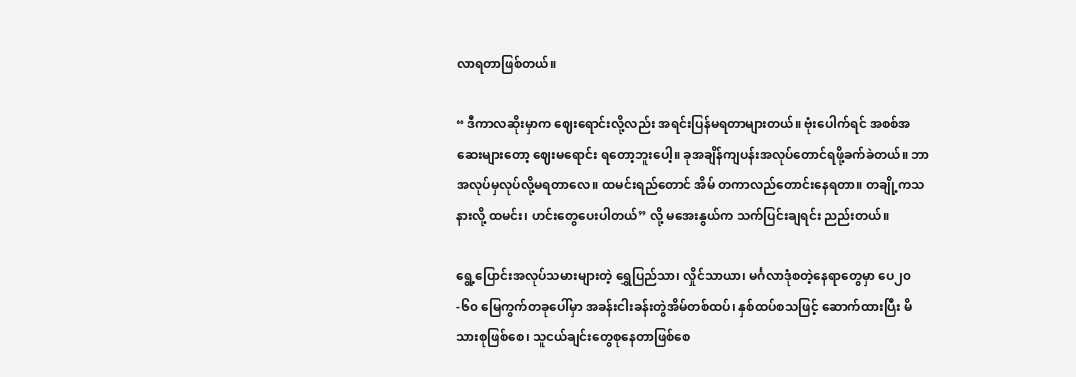လာရတာဖြစ်တယ်။

“ ဒီကာလဆိုးမှာက ဈေးရောင်းလို့လည်း အရင်းပြန်မရတာများတယ်။ ဗုံးပေါက်ရင် အစစ်အဆေးများတော့ ဈေးမရောင်း ရတော့ဘူးပေါ့။ ခုအချိန်ကျပန်းအလုပ်တောင်ရဖို့ခက်ခဲတယ်။ ဘာအလုပ်မှလုပ်လို့မရတာလေ။ ထမင်းရည်တောင် အိမ် တကာလည်တောင်းနေရတာ။ တချို့ကသနားလို့ ထမင်း၊ ဟင်းတွေပေးပါတယ်” လို့ မအေးနွယ်က သက်ပြင်းချရင်း ညည်းတယ်။

ရွေ့ပြောင်းအလုပ်သမားများတဲ့ ရွှေပြည်သာ၊ လှိုင်သာယာ၊ မင်္ဂလာဒုံစတဲ့နေရာတွေမှာ ပေ၂၀-၆၀ မြေကွက်တခုပေါ်မှာ အခန်းငါးခန်းတွဲအိမ်တစ်ထပ်၊ နှစ်ထပ်စသဖြင့် ဆောက်ထားပြီး မိသားစုဖြစ်စေ၊ သူငယ်ချင်းတွေစုနေတာဖြစ်စေ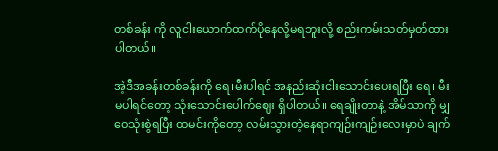တစ်ခန်း ကို လူငါးယောက်ထက်ပိုနေလို့မရဘူးလို့ စည်းကမ်းသတ်မှတ်ထားပါတယ်။

အဲ့ဒီအခန်းတစ်ခန်းကို ရေ၊မီးပါရင် အနည်းဆုံးငါးသောင်းပေးရပြီး ရေ၊ မီးမပါရင်တော့ သုံးသောင်းပေါက်ဈေး ရှိပါတယ်။ ရေချိုးတာနဲ့ အိမ်သာကို မျှဝေသုံးစွဲရပြီး ထမင်းကိုတော့ လမ်းသွားတဲ့နေရာကျဉ်းကျဉ်းလေးမှာပဲ ချက်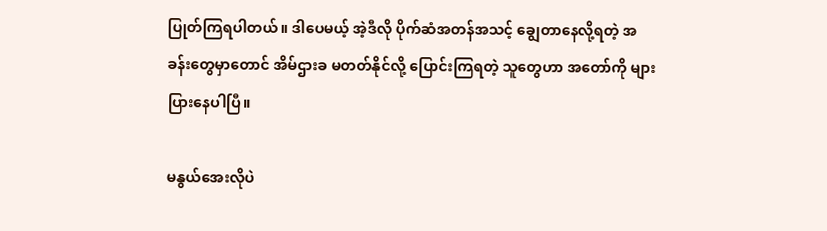ပြုတ်ကြရပါတယ်။ ဒါပေမယ့် အဲ့ဒီလို ပိုက်ဆံအတန်အသင့် ချွေတာနေလို့ရတဲ့ အခန်းတွေမှာတောင် အိမ်ဌားခ မတတ်နိုင်လို့ ပြောင်းကြရတဲ့ သူတွေဟာ အတော်ကို များပြားနေပါပြီ။

မနွယ်အေးလိုပဲ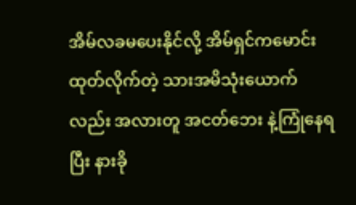အိမ်လခမပေးနိုင်လို့ အိမ်ရှင်ကမောင်းထုတ်လိုက်တဲ့ သားအမိသုံးယောက်လည်း အလားတူ အငတ်ဘေး နဲ့ကြုံနေရပြီး နားခို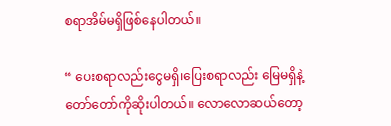စရာအိမ်မရှိဖြစ်နေပါတယ်။

“ ပေးစရာလည်းငွေမရှိ၊ပြေးစရာလည်း မြေမရှိနဲ့ တော်တော်ကိုဆိုးပါတယ်။ လောလောဆယ်တော့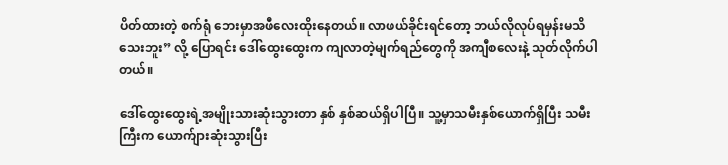ပိတ်ထားတဲ့ စက်ရုံ ဘေးမှာအဖီလေးထိုးနေတယ်။ လာဖယ်ခိုင်းရင်တော့ ဘယ်လိုလုပ်ရမှန်းမသိသေးဘူး” လို့ ပြောရင်း ဒေါ်ထွေးထွေးက ကျလာတဲ့မျက်ရည်တွေကို အကျီစလေးနဲ့ သုတ်လိုက်ပါတယ်။

ဒေါ်ထွေးထွေးရဲ့အမျိုးသားဆုံးသွားတာ နှစ် နှစ်ဆယ်ရှိပါပြီ။ သူ့မှာသမီးနှစ်ယောက်ရှိပြီး သမီးကြီးက ယောက်ျားဆုံးသွားပြီး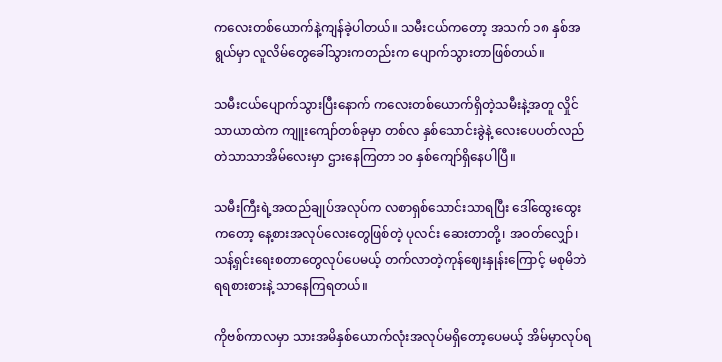ကလေးတစ်ယောက်နဲ့ကျန်ခဲ့ပါတယ်။ သမီးငယ်ကတော့ အသက် ၁၈ နှစ်အရွယ်မှာ လူလိမ်တွေခေါ်သွားကတည်းက ပျောက်သွားတာဖြစ်တယ်။

သမီးငယ်ပျောက်သွားပြီးနောက် ကလေးတစ်ယောက်ရှိတဲ့သမီးနဲ့အတူ လှိုင်သာယာထဲက ကျူးကျော်တစ်ခုမှာ တစ်လ နှစ်သောင်းခွဲနဲ့ လေးပေပတ်လည်တဲသာသာအိမ်လေးမှာ ဌားနေကြတာ ၁၀ နှစ်ကျော်ရှိနေပါပြီ။

သမီးကြီးရဲ့အထည်ချုပ်အလုပ်က လစာရှစ်သောင်းသာရပြီး ဒေါ်ထွေးထွေးကတော့ နေ့စားအလုပ်လေးတွေဖြစ်တဲ့ ပုလင်း ဆေးတာတို့၊ အဝတ်လျှော်၊ သန့်ရှင်းရေးစတာတွေလုပ်ပေမယ့် တက်လာတဲ့ကုန်ဈေးနှုန်းကြောင့် မစုမိဘဲ ရရစားစားနဲ့ သာနေကြရတယ်။

ကိုဗစ်ကာလမှာ သားအမိနှစ်ယောက်လုံးအလုပ်မရှိတော့ပေမယ့် အိမ်မှာလုပ်ရ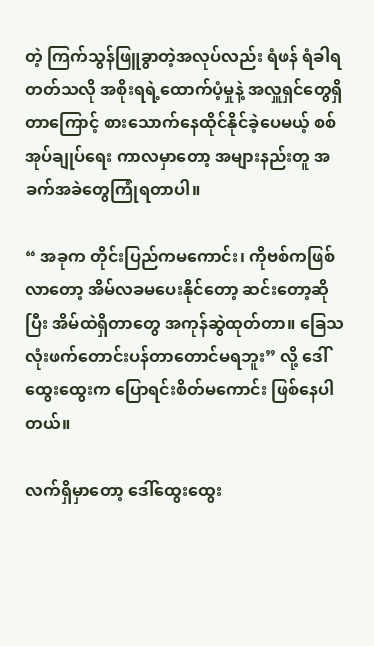တဲ့ ကြက်သွန်ဖြူခွာတဲ့အလုပ်လည်း ရံဖန် ရံခါရတတ်သလို အစိုးရရဲ့ထောက်ပံ့မှုနဲ့ အလှူရှင်တွေရှိတာကြောင့် စားသောက်နေထိုင်နိုင်ခဲ့ပေမယ့် စစ်အုပ်ချုပ်ရေး ကာလမှာတော့ အများနည်းတူ အခက်အခဲတွေကြုံရတာပါ။

“ အခုက တိုင်းပြည်ကမကောင်း၊ ကိုဗစ်ကဖြစ်လာတော့ အိမ်လခမပေးနိုင်တော့ ဆင်းတော့ဆိုပြီး အိမ်ထဲရှိတာတွေ အကုန်ဆွဲထုတ်တာ။ ခြေသလုံးဖက်တောင်းပန်တာတောင်မရဘူး” လို့ ဒေါ်ထွေးထွေးက ပြောရင်းစိတ်မကောင်း ဖြစ်နေပါတယ်။

လက်ရှိမှာတော့ ဒေါ်ထွေးထွေး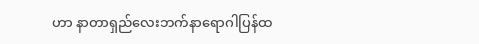ဟာ နာတာရှည်လေးဘက်နာရောဂါပြန်ထ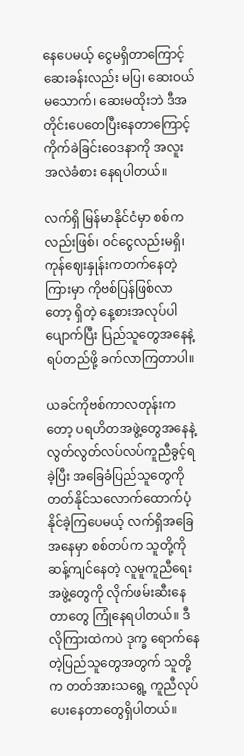နေပေမယ့် ငွေမရှိတာကြောင့် ဆေးခန်းလည်း မပြ၊ ဆေးဝယ်မသောက်၊ ဆေးမထိုးဘဲ ဒီအတိုင်းပေတေပြီးနေတာကြောင့် ကိုက်ခဲခြင်းဝေဒနာကို အလူးအလဲခံစား နေရပါတယ်။

လက်ရှိ မြန်မာနိုင်ငံမှာ စစ်ကလည်းဖြစ်၊ ဝင်ငွေလည်းမရှိ၊ ကုန်ဈေးနှုန်းကတက်နေတဲ့ကြားမှာ ကိုဗစ်ပြန်ဖြစ်လာတော့ ရှိတဲ့ နေ့စားအလုပ်ပါပျောက်ပြီး ပြည်သူတွေအနေနဲ့ ရပ်တည်ဖို့ ခက်လာကြတာပါ။

ယခင်ကိုဗစ်ကာလတုန်းကတော့ ပရဟိတအဖွဲ့တွေအနေနဲ့ လွတ်လွတ်လပ်လပ်ကူညီခွင့်ရခဲ့ပြီး အခြေခံပြည်သူတွေကို တတ်နိုင်သလောက်ထောက်ပံ့နိုင်ခဲ့ကြပေမယ့် လက်ရှိအခြေအနေမှာ စစ်တပ်က သူတို့ကိုဆန့်ကျင်နေတဲ့ လူမူကူညီရေး အဖွဲ့တွေကို လိုက်ဖမ်းဆီးနေတာတွေ ကြုံနေရပါတယ်။ ဒီလိုကြားထဲကပဲ ဒုက္ခ ရောက်နေတဲ့ပြည်သူတွေအတွက် သူတို့က တတ်အားသရွေ့ ကူညီလုပ်ပေးနေတာတွေရှိပါတယ်။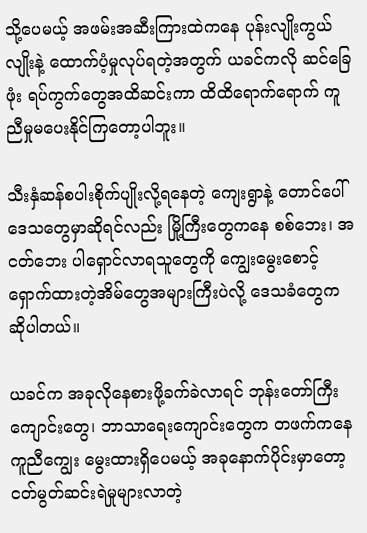သို့ပေမယ့် အဖမ်းအဆီးကြားထဲကနေ ပုန်းလျိုးကွယ်လျိုးနဲ့ ထောက်ပံ့မှုလုပ်ရတဲ့အတွက် ယခင်ကလို ဆင်ခြေဖုံး ရပ်ကွက်တွေအထိဆင်းကာ ထိထိရောက်ရောက် ကူညီမှုမပေးနိုင်ကြတော့ပါဘူး။

သီးနှံဆန်စပါးစိုက်ပျိုးလို့ရနေတဲ့ ကျေးရွာနဲ့ တောင်ပေါ်ဒေသတွေမှာဆိုရင်လည်း မြို့ကြီးတွေကနေ စစ်ဘေး၊ အငတ်ဘေး ပါရှောင်လာရသူတွေကို ကျွေးမွေးစောင့်ရှောက်ထားတဲ့အိမ်တွေအများကြီးပဲလို့ ဒေသခံတွေကဆိုပါတယ်။

ယခင်က အခုလိုနေစားဖို့ခက်ခဲလာရင် ဘုန်းတော်ကြီးကျောင်းတွေ၊ ဘာသာရေးကျောင်းတွေက တဖက်ကနေကူညီကျွေး မွေးထားရှိပေမယ့် အခုနောက်ပိုင်းမှာတော့ ငတ်မွတ်ဆင်းရဲမှုများလာတဲ့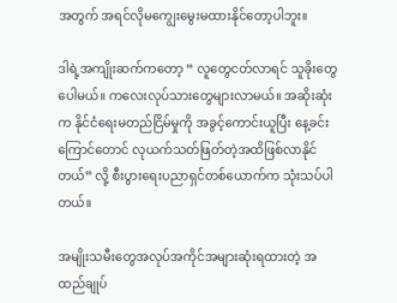အတွက် အရင်လိုမကျွေးမွေးမထားနိုင်တော့ပါဘူး။

ဒါရဲ့အကျိုးဆက်ကတော့ “ လူတွေငတ်လာရင် သူခိုးတွေပေါမယ်။ ကလေးလုပ်သားတွေများလာမယ်။ အဆိုးဆုံးက နိုင်ငံရေးမတည်ငြိမ်မှုကို အခွင့်ကောင်းယူပြီး နေ့ခင်းကြောင်တောင် လုယက်သတ်ဖြတ်တဲ့အထိဖြစ်လာနိုင်တယ်” လို့ စီးပွားရေးပညာရှင်တစ်ယောက်က သုံးသပ်ပါတယ်။

အမျိုးသမီးတွေအလုပ်အကိုင်အများဆုံးရထားတဲ့ အထည်ချုပ်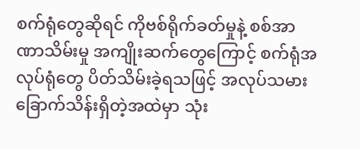စက်ရုံတွေဆိုရင် ကိုဗစ်ရိုက်ခတ်မှုနဲ့ စစ်အာဏာသိမ်းမှု အကျိုးဆက်တွေကြောင့် စက်ရုံအလုပ်ရုံတွေ ပိတ်သိမ်းခဲ့ရသဖြင့် အလုပ်သမားခြောက်သိန်းရှိတဲ့အထဲမှာ သုံး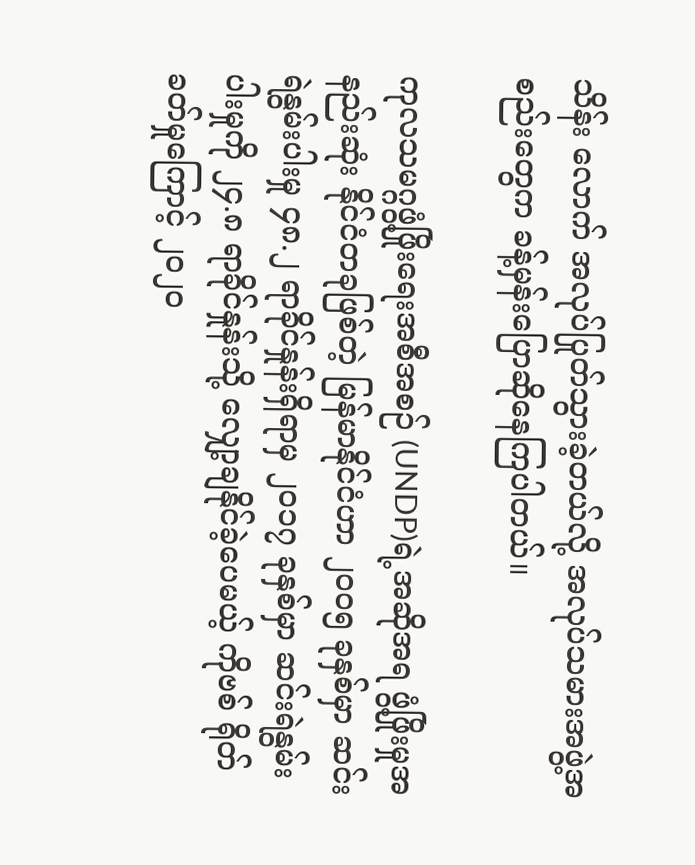သိန်း လောက် အလုပ်ပြုတ်သွားခဲ့တယ်လို့ အလုပ်သမားအဖွဲ့အစည်းတွေက ခန့်မှန်းပြောဆိုနေကြပါတယ်။

ကုလသမဂ္ဂဖွံ့ဖြိုးရေးအစီအစဉ် (UNDP)ရဲ့အဆိုအရ ဖွံ့ဖြိုးမှုအနည်းဆုံး နိုင်ငံတခုဖြစ်တဲ့ မြန်မာနိုင်ငံဟာ ၂၀၀၅ ခုနှစ်မှာ ဆင်းရဲနွမ်းပါးမှု ၄၈.၂ ရာခိုင်နှုန်းရှိရာမှ ၂၀၁၇ ခုနှစ်မှာ ဆင်းရဲနွမ်းပါးမှုကို ၂၄.၈ ရာခိုင်နှုန်းသို့ လျှော့ချနိုင်ခဲ့ပေမယ့် ကိုဗစ် ရိုတ်ခတ်မှုကြောင့် ၂၀၂၀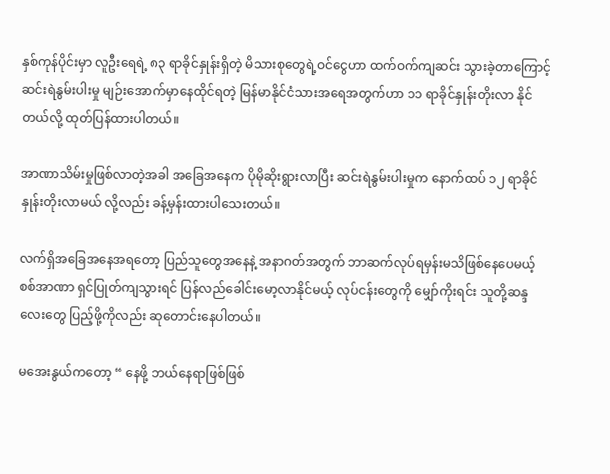နှစ်ကုန်ပိုင်းမှာ လူဦးရေရဲ့ ၈၃ ရာခိုင်နှုန်းရှိတဲ့ မိသားစုတွေရဲ့ဝင်ငွေဟာ ထက်ဝက်ကျဆင်း သွားခဲ့တာကြောင့် ဆင်းရဲနွမ်းပါးမှု မျဉ်းအောက်မှာနေထိုင်ရတဲ့ မြန်မာနိုင်ငံသားအရေအတွက်ဟာ ၁၁ ရာခိုင်နှုန်းတိုးလာ နိုင်တယ်လို့ ထုတ်ပြန်ထားပါတယ်။

အာဏာသိမ်းမှုဖြစ်လာတဲ့အခါ အခြေအနေက ပိုမိုဆိုးရွားလာပြီး ဆင်းရဲနွမ်းပါးမှုက နောက်ထပ် ၁၂ ရာခိုင်နှုန်းတိုးလာမယ် လို့လည်း ခန့်မှန်းထားပါသေးတယ်။

လက်ရှိအခြေအနေအရတော့ ပြည်သူတွေအနေနဲ့ အနာဂတ်အတွက် ဘာဆက်လုပ်ရမှန်းမသိဖြစ်နေပေမယ့် စစ်အာဏာ ရှင်ပြုတ်ကျသွားရင် ပြန်လည်ခေါင်းမော့လာနိုင်မယ့် လုပ်ငန်းတွေကို မျှော်ကိုးရင်း သူတို့ဆန္ဒလေးတွေ ပြည့်ဖို့ကိုလည်း ဆုတောင်းနေပါတယ်။

မအေးနွယ်ကတော့ “ နေဖို့ ဘယ်နေရာဖြစ်ဖြစ်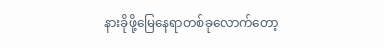နားခိုဖို့မြေနေရာတစ်ခုလောက်တော့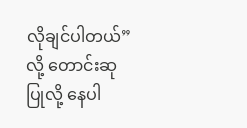လိုချင်ပါတယ်” လို့ တောင်းဆုပြုလို့ နေပါ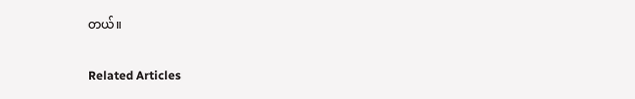တယ်။

Related Articles